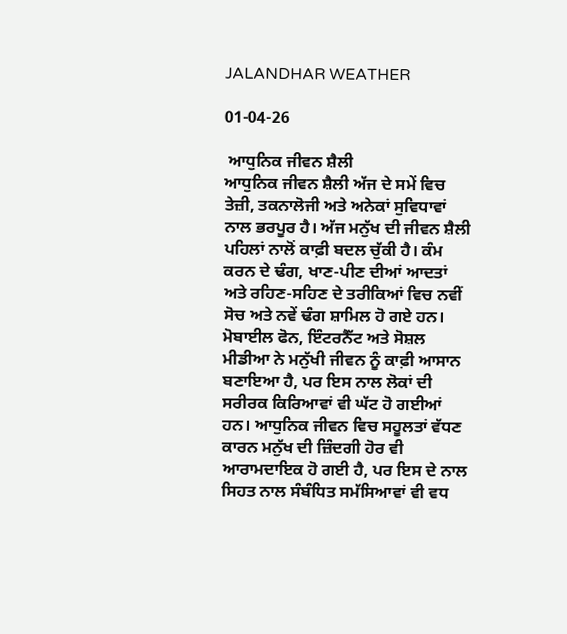JALANDHAR WEATHER

01-04-26

 ਆਧੁਨਿਕ ਜੀਵਨ ਸ਼ੈਲੀ
ਆਧੁਨਿਕ ਜੀਵਨ ਸ਼ੈਲੀ ਅੱਜ ਦੇ ਸਮੇਂ ਵਿਚ ਤੇਜ਼ੀ, ਤਕਨਾਲੋਜੀ ਅਤੇ ਅਨੇਕਾਂ ਸੁਵਿਧਾਵਾਂ ਨਾਲ ਭਰਪੂਰ ਹੈ। ਅੱਜ ਮਨੁੱਖ ਦੀ ਜੀਵਨ ਸ਼ੈਲੀ ਪਹਿਲਾਂ ਨਾਲੋਂ ਕਾਫ਼ੀ ਬਦਲ ਚੁੱਕੀ ਹੈ। ਕੰਮ ਕਰਨ ਦੇ ਢੰਗ, ਖਾਣ-ਪੀਣ ਦੀਆਂ ਆਦਤਾਂ ਅਤੇ ਰਹਿਣ-ਸਹਿਣ ਦੇ ਤਰੀਕਿਆਂ ਵਿਚ ਨਵੀਂ ਸੋਚ ਅਤੇ ਨਵੇਂ ਢੰਗ ਸ਼ਾਮਿਲ ਹੋ ਗਏ ਹਨ। ਮੋਬਾਈਲ ਫੋਨ, ਇੰਟਰਨੈੱਟ ਅਤੇ ਸੋਸ਼ਲ ਮੀਡੀਆ ਨੇ ਮਨੁੱਖੀ ਜੀਵਨ ਨੂੰ ਕਾਫ਼ੀ ਆਸਾਨ ਬਣਾਇਆ ਹੈ, ਪਰ ਇਸ ਨਾਲ ਲੋਕਾਂ ਦੀ ਸਰੀਰਕ ਕਿਰਿਆਵਾਂ ਵੀ ਘੱਟ ਹੋ ਗਈਆਂ ਹਨ। ਆਧੁਨਿਕ ਜੀਵਨ ਵਿਚ ਸਹੂਲਤਾਂ ਵੱਧਣ ਕਾਰਨ ਮਨੁੱਖ ਦੀ ਜ਼ਿੰਦਗੀ ਹੋਰ ਵੀ ਆਰਾਮਦਾਇਕ ਹੋ ਗਈ ਹੈ, ਪਰ ਇਸ ਦੇ ਨਾਲ ਸਿਹਤ ਨਾਲ ਸੰਬੰਧਿਤ ਸਮੱਸਿਆਵਾਂ ਵੀ ਵਧ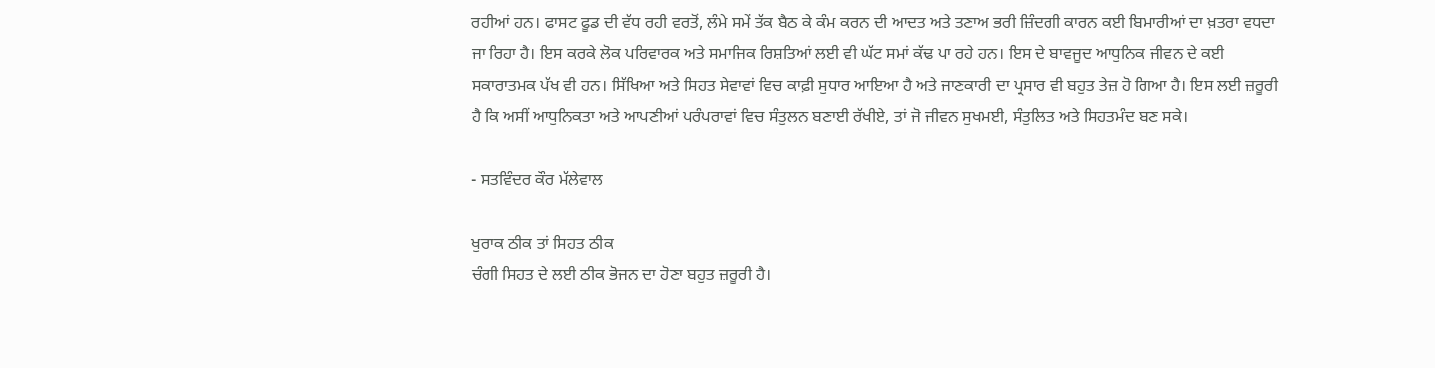ਰਹੀਆਂ ਹਨ। ਫਾਸਟ ਫੂਡ ਦੀ ਵੱਧ ਰਹੀ ਵਰਤੋਂ, ਲੰਮੇ ਸਮੇਂ ਤੱਕ ਬੈਠ ਕੇ ਕੰਮ ਕਰਨ ਦੀ ਆਦਤ ਅਤੇ ਤਣਾਅ ਭਰੀ ਜ਼ਿੰਦਗੀ ਕਾਰਨ ਕਈ ਬਿਮਾਰੀਆਂ ਦਾ ਖ਼ਤਰਾ ਵਧਦਾ ਜਾ ਰਿਹਾ ਹੈ। ਇਸ ਕਰਕੇ ਲੋਕ ਪਰਿਵਾਰਕ ਅਤੇ ਸਮਾਜਿਕ ਰਿਸ਼ਤਿਆਂ ਲਈ ਵੀ ਘੱਟ ਸਮਾਂ ਕੱਢ ਪਾ ਰਹੇ ਹਨ। ਇਸ ਦੇ ਬਾਵਜੂਦ ਆਧੁਨਿਕ ਜੀਵਨ ਦੇ ਕਈ ਸਕਾਰਾਤਮਕ ਪੱਖ ਵੀ ਹਨ। ਸਿੱਖਿਆ ਅਤੇ ਸਿਹਤ ਸੇਵਾਵਾਂ ਵਿਚ ਕਾਫ਼ੀ ਸੁਧਾਰ ਆਇਆ ਹੈ ਅਤੇ ਜਾਣਕਾਰੀ ਦਾ ਪ੍ਰਸਾਰ ਵੀ ਬਹੁਤ ਤੇਜ਼ ਹੋ ਗਿਆ ਹੈ। ਇਸ ਲਈ ਜ਼ਰੂਰੀ ਹੈ ਕਿ ਅਸੀਂ ਆਧੁਨਿਕਤਾ ਅਤੇ ਆਪਣੀਆਂ ਪਰੰਪਰਾਵਾਂ ਵਿਚ ਸੰਤੁਲਨ ਬਣਾਈ ਰੱਖੀਏ, ਤਾਂ ਜੋ ਜੀਵਨ ਸੁਖਮਈ, ਸੰਤੁਲਿਤ ਅਤੇ ਸਿਹਤਮੰਦ ਬਣ ਸਕੇ।

- ਸਤਵਿੰਦਰ ਕੌਰ ਮੱਲੇਵਾਲ

ਖੁਰਾਕ ਠੀਕ ਤਾਂ ਸਿਹਤ ਠੀਕ
ਚੰਗੀ ਸਿਹਤ ਦੇ ਲਈ ਠੀਕ ਭੋਜਨ ਦਾ ਹੋਣਾ ਬਹੁਤ ਜ਼ਰੂਰੀ ਹੈ।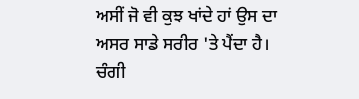ਅਸੀਂ ਜੋ ਵੀ ਕੁਝ ਖਾਂਦੇ ਹਾਂ ਉਸ ਦਾ ਅਸਰ ਸਾਡੇ ਸਰੀਰ 'ਤੇ ਪੈਂਦਾ ਹੈ। ਚੰਗੀ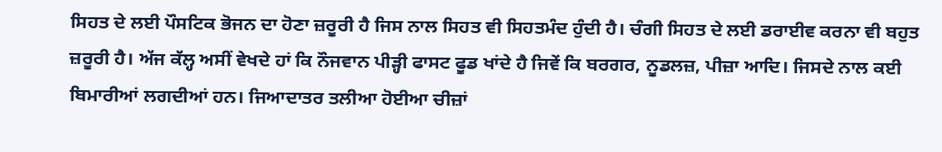ਸਿਹਤ ਦੇ ਲਈ ਪੌਸਟਿਕ ਭੋਜਨ ਦਾ ਹੋਣਾ ਜ਼ਰੂਰੀ ਹੈ ਜਿਸ ਨਾਲ ਸਿਹਤ ਵੀ ਸਿਹਤਮੰਦ ਹੁੰਦੀ ਹੈ। ਚੰਗੀ ਸਿਹਤ ਦੇ ਲਈ ਡਰਾਈਵ ਕਰਨਾ ਵੀ ਬਹੁਤ ਜ਼ਰੂਰੀ ਹੈ। ਅੱਜ ਕੱਲ੍ਹ ਅਸੀਂ ਵੇਖਦੇ ਹਾਂ ਕਿ ਨੌਜਵਾਨ ਪੀੜ੍ਹੀ ਫਾਸਟ ਫੂਡ ਖਾਂਦੇ ਹੈ ਜਿਵੇਂ ਕਿ ਬਰਗਰ, ਨੂਡਲਜ਼, ਪੀਜ਼ਾ ਆਦਿ। ਜਿਸਦੇ ਨਾਲ ਕਈ ਬਿਮਾਰੀਆਂ ਲਗਦੀਆਂ ਹਨ। ਜਿਆਦਾਤਰ ਤਲੀਆ ਹੋਈਆ ਚੀਜ਼ਾਂ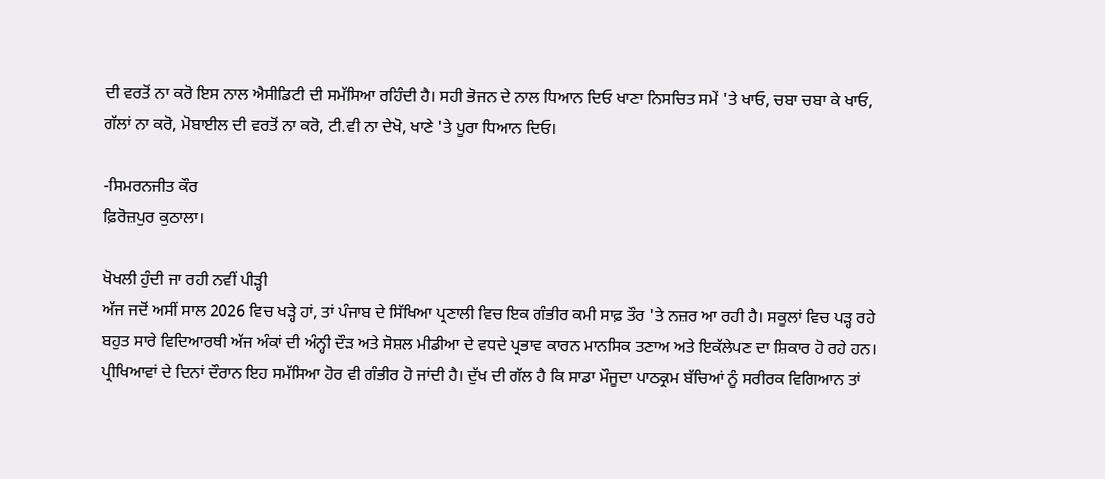ਦੀ ਵਰਤੋਂ ਨਾ ਕਰੋ ਇਸ ਨਾਲ ਐਸੀਡਿਟੀ ਦੀ ਸਮੱਸਿਆ ਰਹਿੰਦੀ ਹੈ। ਸਹੀ ਭੋਜਨ ਦੇ ਨਾਲ ਧਿਆਨ ਦਿਓ ਖਾਣਾ ਨਿਸਚਿਤ ਸਮੇਂ 'ਤੇ ਖਾਓ, ਚਬਾ ਚਬਾ ਕੇ ਖਾਓ, ਗੱਲਾਂ ਨਾ ਕਰੋ, ਮੋਬਾਈਲ ਦੀ ਵਰਤੋਂ ਨਾ ਕਰੋ, ਟੀ.ਵੀ ਨਾ ਦੇਖੋ, ਖਾਣੇ 'ਤੇ ਪੂਰਾ ਧਿਆਨ ਦਿਓ।

-ਸਿਮਰਨਜੀਤ ਕੌਰ
ਫ਼ਿਰੋਜ਼ਪੁਰ ਕੁਠਾਲਾ।

ਖੋਖਲੀ ਹੁੰਦੀ ਜਾ ਰਹੀ ਨਵੀਂ ਪੀੜ੍ਹੀ
ਅੱਜ ਜਦੋਂ ਅਸੀਂ ਸਾਲ 2026 ਵਿਚ ਖੜ੍ਹੇ ਹਾਂ, ਤਾਂ ਪੰਜਾਬ ਦੇ ਸਿੱਖਿਆ ਪ੍ਰਣਾਲੀ ਵਿਚ ਇਕ ਗੰਭੀਰ ਕਮੀ ਸਾਫ਼ ਤੌਰ 'ਤੇ ਨਜ਼ਰ ਆ ਰਹੀ ਹੈ। ਸਕੂਲਾਂ ਵਿਚ ਪੜ੍ਹ ਰਹੇ ਬਹੁਤ ਸਾਰੇ ਵਿਦਿਆਰਥੀ ਅੱਜ ਅੰਕਾਂ ਦੀ ਅੰਨ੍ਹੀ ਦੌੜ ਅਤੇ ਸੋਸ਼ਲ ਮੀਡੀਆ ਦੇ ਵਧਦੇ ਪ੍ਰਭਾਵ ਕਾਰਨ ਮਾਨਸਿਕ ਤਣਾਅ ਅਤੇ ਇਕੱਲੇਪਣ ਦਾ ਸ਼ਿਕਾਰ ਹੋ ਰਹੇ ਹਨ। ਪ੍ਰੀਖਿਆਵਾਂ ਦੇ ਦਿਨਾਂ ਦੌਰਾਨ ਇਹ ਸਮੱਸਿਆ ਹੋਰ ਵੀ ਗੰਭੀਰ ਹੋ ਜਾਂਦੀ ਹੈ। ਦੁੱਖ ਦੀ ਗੱਲ ਹੈ ਕਿ ਸਾਡਾ ਮੌਜੂਦਾ ਪਾਠਕ੍ਰਮ ਬੱਚਿਆਂ ਨੂੰ ਸਰੀਰਕ ਵਿਗਿਆਨ ਤਾਂ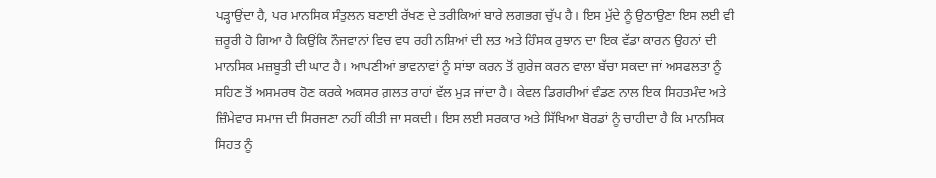ਪੜ੍ਹਾਉਂਦਾ ਹੈ, ਪਰ ਮਾਨਸਿਕ ਸੰਤੁਲਨ ਬਣਾਈ ਰੱਖਣ ਦੇ ਤਰੀਕਿਆਂ ਬਾਰੇ ਲਗਭਗ ਚੁੱਪ ਹੈ। ਇਸ ਮੁੱਦੇ ਨੂੰ ਉਠਾਉਣਾ ਇਸ ਲਈ ਵੀ ਜ਼ਰੂਰੀ ਹੋ ਗਿਆ ਹੈ ਕਿਉਂਕਿ ਨੌਜਵਾਨਾਂ ਵਿਚ ਵਧ ਰਹੀ ਨਸ਼ਿਆਂ ਦੀ ਲਤ ਅਤੇ ਹਿੰਸਕ ਰੁਝਾਨ ਦਾ ਇਕ ਵੱਡਾ ਕਾਰਨ ਉਹਨਾਂ ਦੀ ਮਾਨਸਿਕ ਮਜ਼ਬੂਤੀ ਦੀ ਘਾਟ ਹੈ। ਆਪਣੀਆਂ ਭਾਵਨਾਵਾਂ ਨੂੰ ਸਾਂਝਾ ਕਰਨ ਤੋਂ ਗੁਰੇਜ ਕਰਨ ਵਾਲਾ ਬੱਚਾ ਸਕਦਾ ਜਾਂ ਅਸਫਲਤਾ ਨੂੰ ਸਹਿਣ ਤੋਂ ਅਸਮਰਥ ਹੋਣ ਕਰਕੇ ਅਕਸਰ ਗ਼ਲਤ ਰਾਹਾਂ ਵੱਲ ਮੁੜ ਜਾਂਦਾ ਹੈ। ਕੇਵਲ ਡਿਗਰੀਆਂ ਵੰਡਣ ਨਾਲ ਇਕ ਸਿਹਤਮੰਦ ਅਤੇ ਜ਼ਿੰਮੇਵਾਰ ਸਮਾਜ ਦੀ ਸਿਰਜਣਾ ਨਹੀਂ ਕੀਤੀ ਜਾ ਸਕਦੀ। ਇਸ ਲਈ ਸਰਕਾਰ ਅਤੇ ਸਿੱਖਿਆ ਬੋਰਡਾਂ ਨੂੰ ਚਾਹੀਦਾ ਹੈ ਕਿ ਮਾਨਸਿਕ ਸਿਹਤ ਨੂੰ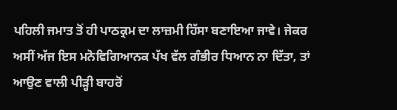ਪਹਿਲੀ ਜਮਾਤ ਤੋਂ ਹੀ ਪਾਠਕ੍ਰਮ ਦਾ ਲਾਜ਼ਮੀ ਹਿੱਸਾ ਬਣਾਇਆ ਜਾਵੇ। ਜੇਕਰ ਅਸੀਂ ਅੱਜ ਇਸ ਮਨੋਵਿਗਿਆਨਕ ਪੱਖ ਵੱਲ ਗੰਭੀਰ ਧਿਆਨ ਨਾ ਦਿੱਤਾ, ਤਾਂ ਆਉਣ ਵਾਲੀ ਪੀੜ੍ਹੀ ਬਾਹਰੋਂ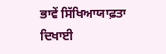ਭਾਵੇਂ ਸਿੱਖਿਆਯਾਫ਼ਤਾ ਦਿਖਾਈ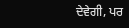ਦੇਵੇਗੀ, ਪਰ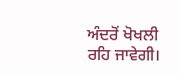ਅੰਦਰੋਂ ਖੋਖਲੀ ਰਹਿ ਜਾਵੇਗੀ।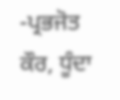-ਪ੍ਰਭਜੋਤ ਕੌਰ, ਧੂੰਦਾ